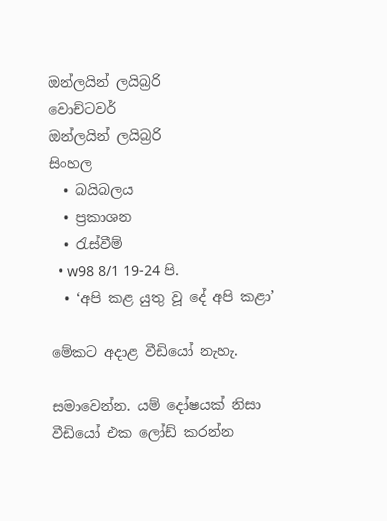ඔන්ලයින් ලයිබ්‍රරි
වොච්ටවර්
ඔන්ලයින් ලයිබ්‍රරි
සිංහල
  • බයිබලය
  • ප්‍රකාශන
  • රැස්වීම්
  • w98 8/1 19-24 පි.
  • ‘අපි කළ යුතු වූ දේ අපි කළා’

මේකට අදාළ වීඩියෝ නැහැ.

සමාවෙන්න. යම් දෝෂයක් නිසා වීඩියෝ එක ලෝඩ් කරන්න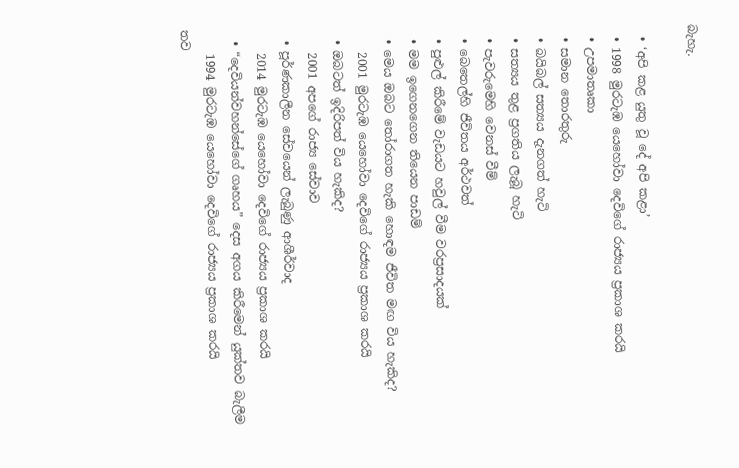බැහැ.

  • ‘අපි කළ යුතු වූ දේ අපි කළා’
  • 1998 මුරටැඹ යෙහෝවා දෙවිගේ රාජ්‍යය ප්‍රකාශ කරයි
  • උපමාතෘකා
  • සමාන තොරතුරු
  • බයිබල් සත්‍යය දැනගත් හැටි
  • සත්‍යය තුළ ප්‍රගතිය ලැබූ හැටි
  • පැවරුමෙහි වෙනස් වීම්
  • බෙතෙල්හි ජීවිතය අර්ථවත්
  • පුළුල් කිරීමේ වැඩයට හවුල් වීම වරප්‍රසාදයක්
  • මම ඉගෙනගෙන තියෙන පාඩම්
  • මෙය ඔබට තෝරාගත හැකි හොඳම ජීවිත මඟ විය හැකිද?
    2001 මුරටැඹ යෙහෝවා දෙවිගේ රාජ්‍යය ප්‍රකාශ කරයි
  • ඔබටත් ඉදිරිපත් විය හැකිද?
    2001 අපගේ රාජ්‍ය සේවාව
  • පූර්ණකාලීන සේවයෙන් ලැබුණු ආශීර්වාද
    2014 මුරටැඹ යෙහෝවා දෙවිගේ රාජ්‍යය ප්‍රකාශ කරයි
  • “දෙවියන්වහන්සේගේ ගෘහය” දෙස අගය කිරීමෙන් යුක්තව බැලීම
    1994 මුරටැඹ යෙහෝවා දෙවිගේ රාජ්‍යය ප්‍රකාශ කරයි
තව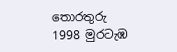තොරතුරු
1998 මුරටැඹ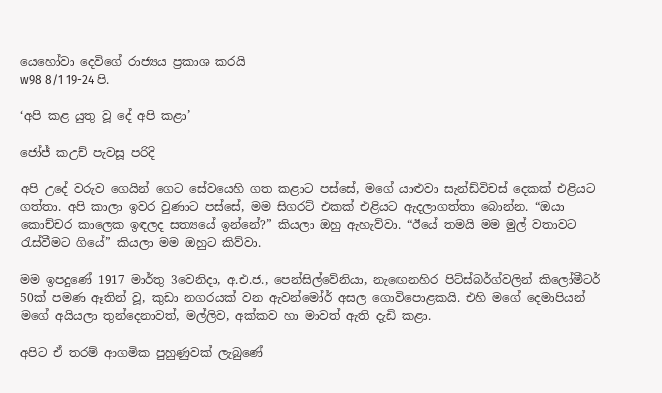යෙහෝවා දෙවිගේ රාජ්‍යය ප්‍රකාශ කරයි
w98 8/1 19-24 පි.

‘අපි කළ යුතු වූ දේ අපි කළා’

ජෝජ් කඋච් පැවසූ පරිදි

අපි උදේ වරුව ගෙයින් ගෙට සේවයෙහි ගත කළාට පස්සේ, මගේ යාළුවා සැන්ඩ්විචස් දෙකක් එළියට ගත්තා. අපි කාලා ඉවර වුණාට පස්සේ, මම සිගරට් එකක් එළියට ඇදලාගත්තා බොන්න. “ඔයා කොච්චර කාලෙක ඉඳලද සත්‍යයේ ඉන්නේ?” කියලා ඔහු ඇහැව්වා. “ඊයේ තමයි මම මුල් වතාවට රැස්වීමට ගියේ” කියලා මම ඔහුට කිව්වා.

මම ඉපදුණේ 1917 මාර්තු 3වෙනිදා, අ.එ.ජ., පෙන්සිල්වේනියා, නැඟෙනහිර පිට්ස්බර්ග්වලින් කිලෝමීටර් 50ක් පමණ ඈතින් වූ, කුඩා නගරයක් වන ඇවන්මෝර් අසල ගොවිපොළකයි. එහි මගේ දෙමාපියන් මගේ අයියලා තුන්දෙනාවත්, මල්ලිව, අක්කව හා මාවත් ඇති දැඩි කළා.

අපිට ඒ තරම් ආගමික පුහුණුවක් ලැබුණේ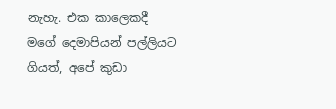නැහැ. එක කාලෙකදී මගේ දෙමාපියන් පල්ලියට ගියත්, අපේ කුඩා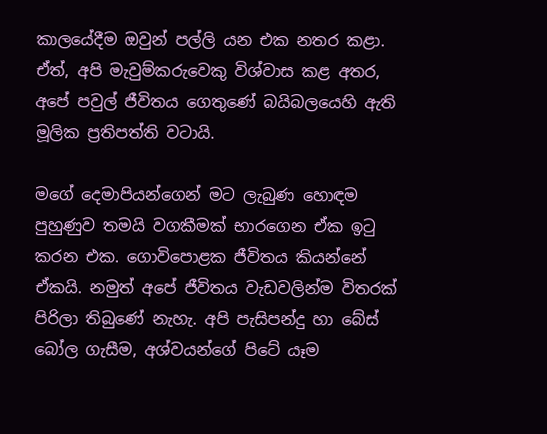කාලයේදීම ඔවුන් පල්ලි යන එක නතර කළා. ඒත්, අපි මැවුම්කරුවෙකු විශ්වාස කළ අතර, අපේ පවුල් ජීවිතය ගෙතුණේ බයිබලයෙහි ඇති මූලික ප්‍රතිපත්ති වටායි.

මගේ දෙමාපියන්ගෙන් මට ලැබුණ හොඳම පුහුණුව තමයි වගකීමක් භාරගෙන ඒක ඉටු කරන එක. ගොවිපොළක ජීවිතය කියන්නේ ඒකයි. නමුත් අපේ ජීවිතය වැඩවලින්ම විතරක් පිරිලා තිබුණේ නැහැ. අපි පැසිපන්දු හා බේස් බෝල ගැසීම, අශ්වයන්ගේ පිටේ යෑම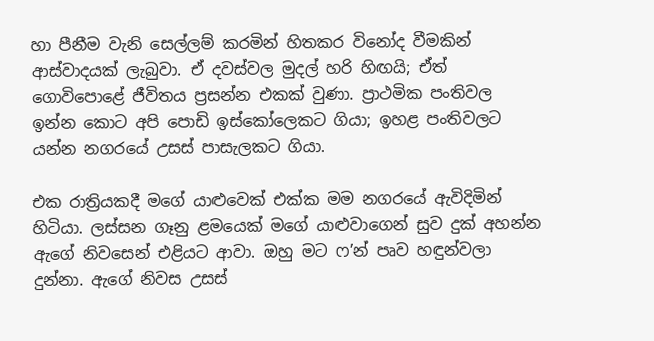හා පීනීම වැනි සෙල්ලම් කරමින් හිතකර විනෝද වීමකින් ආස්වාදයක් ලැබුවා. ඒ දවස්වල මුදල් හරි හිඟයි; ඒත් ගොවිපොළේ ජීවිතය ප්‍රසන්න එකක් වුණා. ප්‍රාථමික පංතිවල ඉන්න කොට අපි පොඩි ඉස්කෝලෙකට ගියා; ඉහළ පංතිවලට යන්න නගරයේ උසස් පාසැලකට ගියා.

එක රාත්‍රියකදී මගේ යාළුවෙක් එක්ක මම නගරයේ ඇවිදිමින් හිටියා. ලස්සන ගෑනු ළමයෙක් මගේ යාළුවාගෙන් සුව දුක් අහන්න ඇගේ නිවසෙන් එළියට ආවා. ඔහු මට ෆ’න් පෘව හඳුන්වලා දුන්නා. ඇගේ නිවස උසස්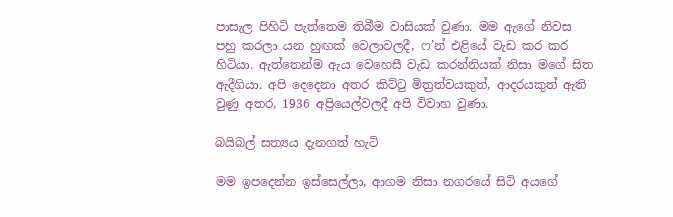පාසැල පිහිටි පැත්තෙම තිබීම වාසියක් වුණා. මම ඇගේ නිවස පහු කරලා යන හුඟක් වෙලාවලදී, ෆ’න් එළියේ වැඩ කර කර හිටියා. ඇත්තෙන්ම ඇය වෙහෙසී වැඩ කරන්නියක් නිසා මගේ සිත ඇදීගියා. අපි දෙදෙනා අතර කිට්ටු මිත්‍රත්වයකුත්, ආදරයකුත් ඇති වුණු අතර, 1936 අප්‍රියෙල්වලදී අපි විවාහ වුණා.

බයිබල් සත්‍යය දැනගත් හැටි

මම ඉපදෙන්න ඉස්සෙල්ලා, ආගම නිසා නගරයේ සිටි අයගේ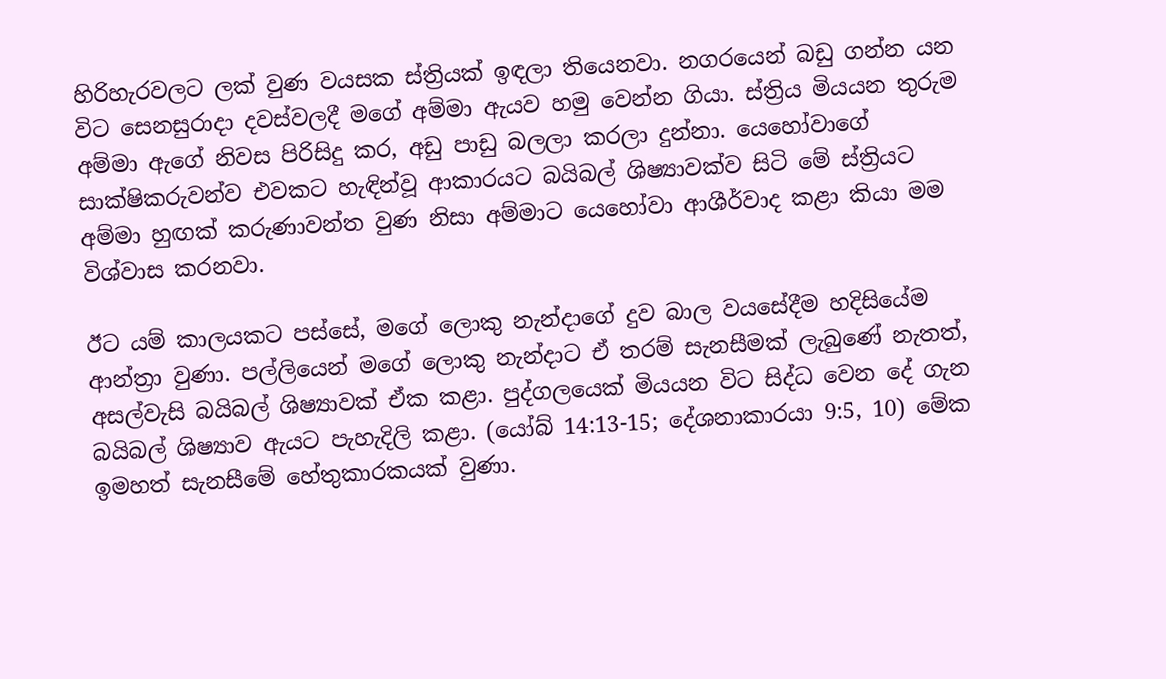හිරිහැරවලට ලක් වුණ වයසක ස්ත්‍රියක් ඉඳලා තියෙනවා. නගරයෙන් බඩු ගන්න යන විට සෙනසුරාදා දවස්වලදී මගේ අම්මා ඇයව හමු වෙන්න ගියා. ස්ත්‍රිය මියයන තුරුම අම්මා ඇගේ නිවස පිරිසිදු කර, අඩු පාඩු බලලා කරලා දුන්නා. යෙහෝවාගේ සාක්ෂිකරුවන්ව එවකට හැඳින්වූ ආකාරයට බයිබල් ශිෂ්‍යාවක්ව සිටි මේ ස්ත්‍රියට අම්මා හුඟක් කරුණාවන්ත වුණ නිසා අම්මාට යෙහෝවා ආශීර්වාද කළා කියා මම විශ්වාස කරනවා.

ඊට යම් කාලයකට පස්සේ, මගේ ලොකු නැන්දාගේ දුව බාල වයසේදීම හදිසියේම ආන්ත්‍රා වුණා. පල්ලියෙන් මගේ ලොකු නැන්දාට ඒ තරම් සැනසීමක් ලැබුණේ නැතත්, අසල්වැසි බයිබල් ශිෂ්‍යාවක් ඒක කළා. පුද්ගලයෙක් මියයන විට සිද්ධ වෙන දේ ගැන බයිබල් ශිෂ්‍යාව ඇයට පැහැදිලි කළා. (යෝබ් 14:13-15; දේශනාකාරයා 9:5, 10) මේක ඉමහත් සැනසීමේ හේතුකාරකයක් වුණා.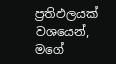ප්‍රතිඵලයක් වශයෙන්, මගේ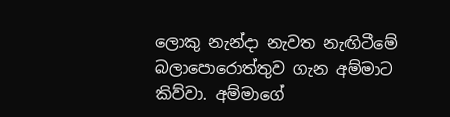ලොකු නැන්දා නැවත නැඟිටීමේ බලාපොරොත්තුව ගැන අම්මාට කිව්වා. අම්මාගේ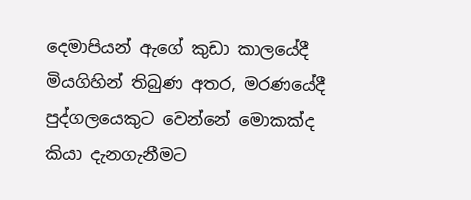දෙමාපියන් ඇගේ කුඩා කාලයේදී මියගිහින් තිබුණ අතර, මරණයේදී පුද්ගලයෙකුට වෙන්නේ මොකක්ද කියා දැනගැනීමට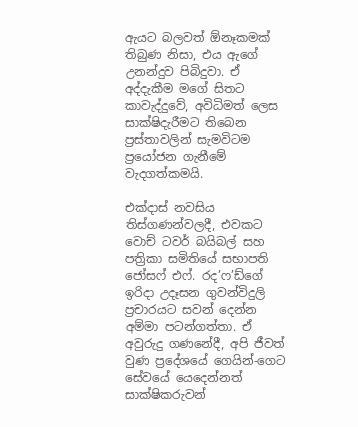ඇයට බලවත් ඕනෑකමක් තිබුණ නිසා, එය ඇගේ උනන්දුව පිබිදුවා. ඒ අද්දැකීම මගේ සිතට කාවැද්දුවේ, අවිධිමත් ලෙස සාක්ෂිදැරීමට තිබෙන ප්‍රස්තාවලින් සැමවිටම ප්‍රයෝජන ගැනීමේ වැදගත්කමයි.

එක්දාස් නවසිය තිස්ගණන්වලදී, එවකට වොච් ටවර් බයිබල් සහ පත්‍රිකා සමිතියේ සභාපති ජෝසෆ් එෆ්. රද’ෆ’ඩ්ගේ ඉරිදා උදෑසන ගුවන්විදුලි ප්‍රචාරයට සවන් දෙන්න අම්මා පටන්ගත්තා. ඒ අවුරුදු ගණනේදී, අපි ජීවත් වුණ ප්‍රදේශයේ ගෙයින්-ගෙට සේවයේ යෙදෙන්නත් සාක්ෂිකරුවන්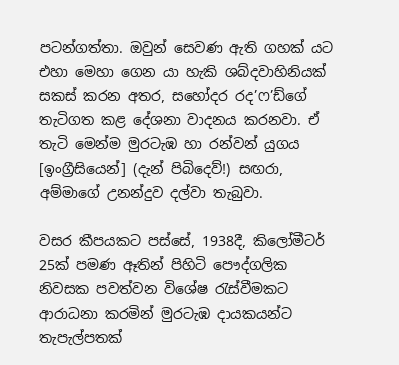පටන්ගත්තා. ඔවුන් සෙවණ ඇති ගහක් යට එහා මෙහා ගෙන යා හැකි ශබ්දවාහිනියක් සකස් කරන අතර, සහෝදර රද’ෆ’ඩ්ගේ තැටිගත කළ දේශනා වාදනය කරනවා. ඒ තැටි මෙන්ම මුරටැඹ හා රන්වන් යුගය [ඉංග්‍රීසියෙන්] (දැන් පිබිදෙව්!) සඟරා, අම්මාගේ උනන්දුව දල්වා තැබුවා.

වසර කීපයකට පස්සේ, 1938දී, කිලෝමීටර් 25ක් පමණ ඈතින් පිහිටි පෞද්ගලික නිවසක පවත්වන විශේෂ රැස්වීමකට ආරාධනා කරමින් මුරටැඹ දායකයන්ට තැපැල්පතක්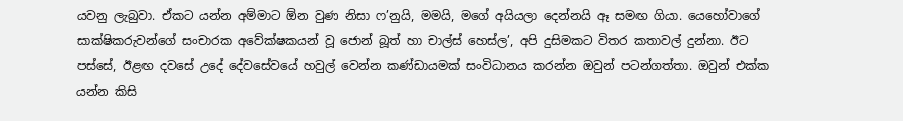යවනු ලැබුවා. ඒකට යන්න අම්මාට ඕන වුණ නිසා ෆ’නුයි, මමයි, මගේ අයියලා දෙන්නයි ඈ සමඟ ගියා. යෙහෝවාගේ සාක්ෂිකරුවන්ගේ සංචාරක අවේක්ෂකයන් වූ ජොන් බූත් හා චාල්ස් හෙස්ල’, අපි දුසිමකට විතර කතාවල් දුන්නා. ඊට පස්සේ, ඊළඟ දවසේ උදේ දේවසේවයේ හවුල් වෙන්න කණ්ඩායමක් සංවිධානය කරන්න ඔවුන් පටන්ගත්තා. ඔවුන් එක්ක යන්න කිසි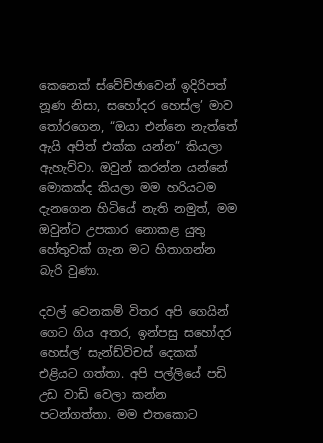කෙනෙක් ස්වේච්ඡාවෙන් ඉදිරිපත් නූණ නිසා, සහෝදර හෙස්ල’ මාව තෝරගෙන, “ඔයා එන්නෙ නැත්තේ ඇයි අපිත් එක්ක යන්න” කියලා ඇහැව්වා. ඔවුන් කරන්න යන්නේ මොකක්ද කියලා මම හරියටම දැනගෙන හිටියේ නැති නමුත්, මම ඔවුන්ට උපකාර නොකළ යුතු හේතුවක් ගැන මට හිතාගන්න බැරි වුණා.

දවල් වෙනකම් විතර අපි ගෙයින් ගෙට ගිය අතර, ඉන්පසු සහෝදර හෙස්ල’ සැන්ඩ්විචස් දෙකක් එළියට ගත්තා. අපි පල්ලියේ පඩි උඩ වාඩි වෙලා කන්න පටන්ගත්තා. මම එතකොට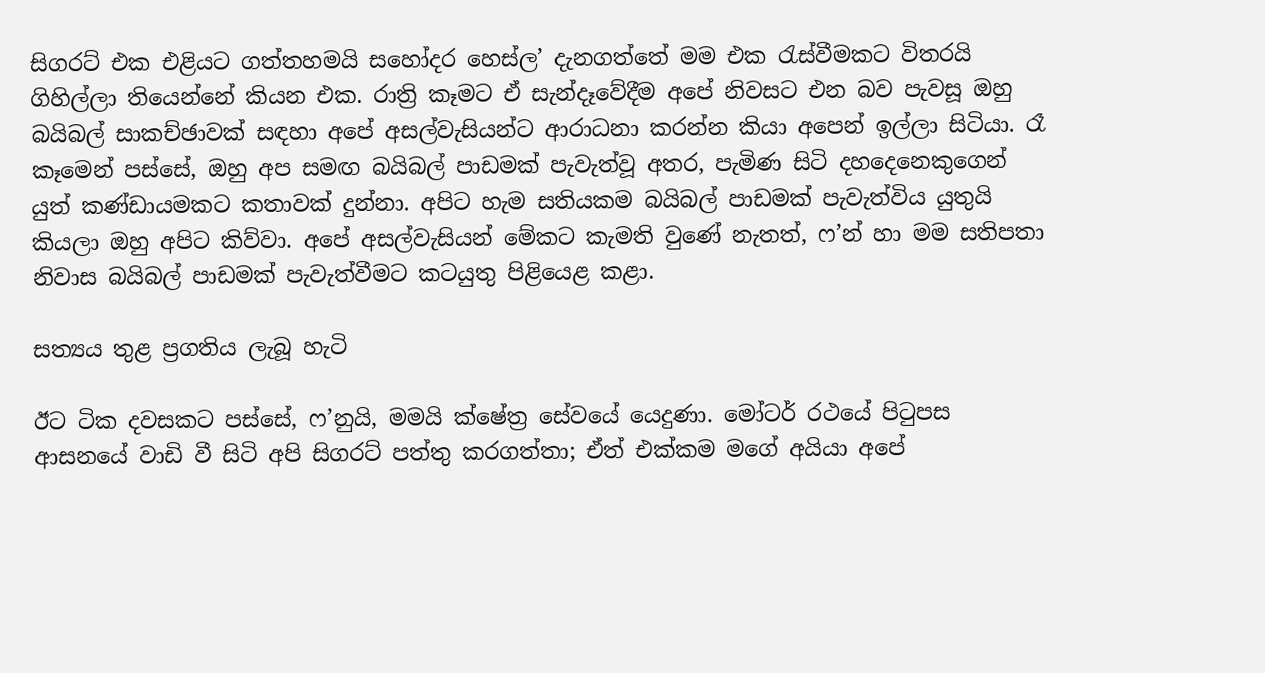සිගරට් එක එළියට ගත්තහමයි සහෝදර හෙස්ල’ දැනගත්තේ මම එක රැස්වීමකට විතරයි ගිහිල්ලා තියෙන්නේ කියන එක. රාත්‍රි කෑමට ඒ සැන්දෑවේදීම අපේ නිවසට එන බව පැවසූ ඔහු බයිබල් සාකච්ඡාවක් සඳහා අපේ අසල්වැසියන්ට ආරාධනා කරන්න කියා අපෙන් ඉල්ලා සිටියා. රෑ කෑමෙන් පස්සේ, ඔහු අප සමඟ බයිබල් පාඩමක් පැවැත්වූ අතර, පැමිණ සිටි දහදෙනෙකුගෙන් යුත් කණ්ඩායමකට කතාවක් දුන්නා. අපිට හැම සතියකම බයිබල් පාඩමක් පැවැත්විය යුතුයි කියලා ඔහු අපිට කිව්වා. අපේ අසල්වැසියන් මේකට කැමති වුණේ නැතත්, ෆ’න් හා මම සතිපතා නිවාස බයිබල් පාඩමක් පැවැත්වීමට කටයුතු පිළියෙළ කළා.

සත්‍යය තුළ ප්‍රගතිය ලැබූ හැටි

ඊට ටික දවසකට පස්සේ, ෆ’නුයි, මමයි ක්ෂේත්‍ර සේවයේ යෙදුණා. මෝටර් රථයේ පිටුපස ආසනයේ වාඩි වී සිටි අපි සිගරට් පත්තු කරගත්තා; ඒත් එක්කම මගේ අයියා අපේ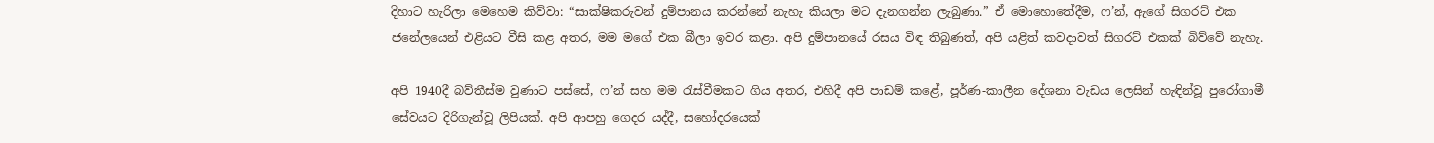දිහාට හැරිලා මෙහෙම කිව්වා: “සාක්ෂිකරුවන් දුම්පානය කරන්නේ නැහැ කියලා මට දැනගන්න ලැබුණා.” ඒ මොහොතේදීම, ෆ’න්, ඇගේ සිගරට් එක ජනේලයෙන් එළියට වීසි කළ අතර, මම මගේ එක බීලා ඉවර කළා. අපි දුම්පානයේ රසය විඳ තිබුණත්, අපි යළිත් කවදාවත් සිගරට් එකක් බිව්වේ නැහැ.

අපි 1940දී බව්තීස්ම වුණාට පස්සේ, ෆ’න් සහ මම රැස්වීමකට ගිය අතර, එහිදී අපි පාඩම් කළේ, පූර්ණ-කාලීන දේශනා වැඩය ලෙසින් හැඳින්වූ පුරෝගාමී සේවයට දිරිගැන්වූ ලිපියක්. අපි ආපහු ගෙදර යද්දී, සහෝදරයෙක්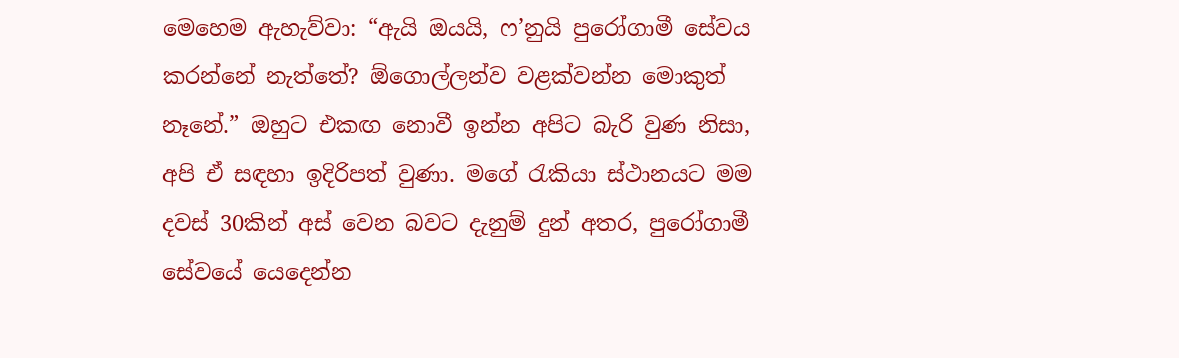මෙහෙම ඇහැව්වා: “ඇයි ඔයයි, ෆ’නුයි පුරෝගාමී සේවය කරන්නේ නැත්තේ? ඕගොල්ලන්ව වළක්වන්න මොකුත් නෑනේ.” ඔහුට එකඟ නොවී ඉන්න අපිට බැරි වුණ නිසා, අපි ඒ සඳහා ඉදිරිපත් වුණා. මගේ රැකියා ස්ථානයට මම දවස් 30කින් අස් වෙන බවට දැනුම් දුන් අතර, පුරෝගාමී සේවයේ යෙදෙන්න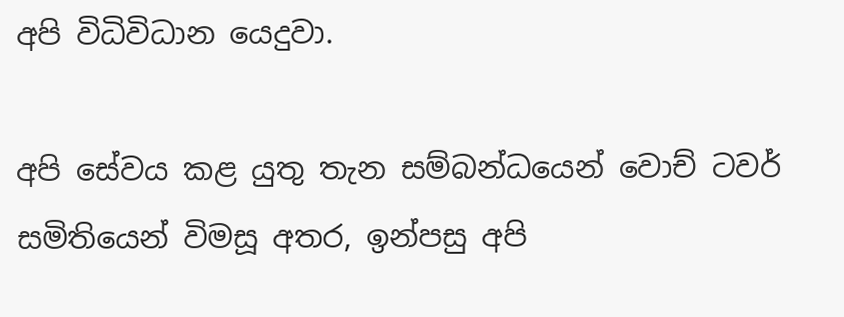අපි විධිවිධාන යෙදුවා.

අපි සේවය කළ යුතු තැන සම්බන්ධයෙන් වොච් ටවර් සමිතියෙන් විමසූ අතර, ඉන්පසු අපි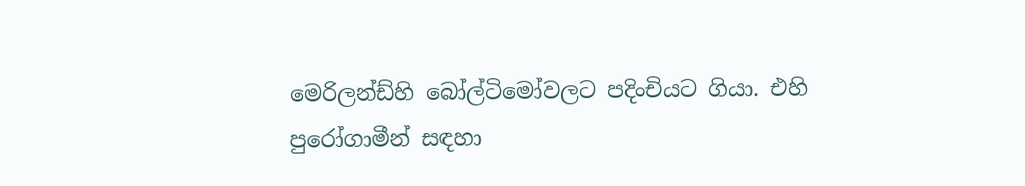මෙරිලන්ඩ්හි බෝල්ටිමෝවලට පදිංචියට ගියා. එහි පුරෝගාමීන් සඳහා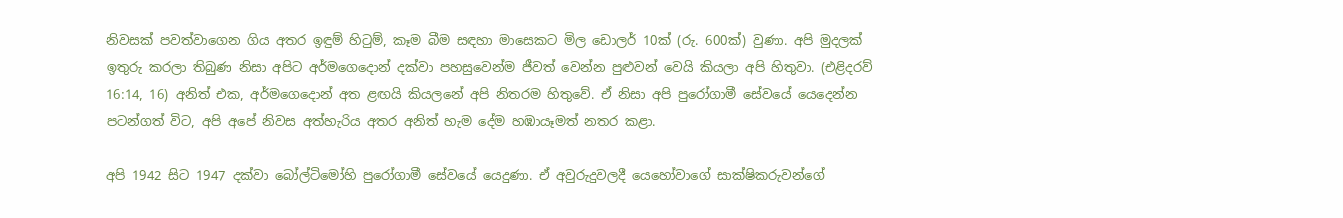නිවසක් පවත්වාගෙන ගිය අතර ඉඳුම් හිටුම්, කෑම බීම සඳහා මාසෙකට මිල ඩොලර් 10ක් (රු. 600ක්) වුණා. අපි මුදලක් ඉතුරු කරලා තිබුණ නිසා අපිට අර්මගෙදොන් දක්වා පහසුවෙන්ම ජීවත් වෙන්න පුළුවන් වෙයි කියලා අපි හිතුවා. (එළිදරව් 16:14, 16) අනිත් එක, අර්මගෙදොන් අත ළඟයි කියලනේ අපි නිතරම හිතුවේ. ඒ නිසා අපි පුරෝගාමී සේවයේ යෙදෙන්න පටන්ගත් විට, අපි අපේ නිවස අත්හැරිය අතර අනිත් හැම දේම හඹායෑමත් නතර කළා.

අපි 1942 සිට 1947 දක්වා බෝල්ටිමෝහි පුරෝගාමී සේවයේ යෙදුණා. ඒ අවුරුදුවලදී යෙහෝවාගේ සාක්ෂිකරුවන්ගේ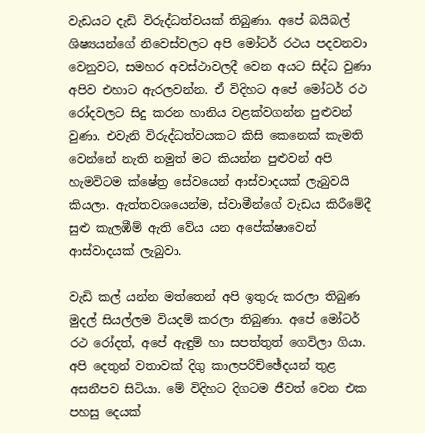වැඩයට දැඩි විරුද්ධත්වයක් තිබුණා. අපේ බයිබල් ශිෂ්‍යයන්ගේ නිවෙස්වලට අපි මෝටර් රථය පදවනවා වෙනුවට, සමහර අවස්ථාවලදී වෙන අයට සිද්ධ වුණා අපිව එහාට ඇරලවන්න. ඒ විදිහට අපේ මෝටර් රථ රෝදවලට සිදු කරන හානිය වළක්වගන්න පුළුවන් වුණා. එවැනි විරුද්ධත්වයකට කිසි කෙනෙක් කැමති වෙන්නේ නැති නමුත් මට කියන්න පුළුවන් අපි හැමවිටම ක්ෂේත්‍ර සේවයෙන් ආස්වාදයක් ලැබුවයි කියලා. ඇත්තවශයෙන්ම, ස්වාමීන්ගේ වැඩය කිරීමේදී සුළු කැලඹීම් ඇති වේය යන අපේක්ෂාවෙන් ආස්වාදයක් ලැබුවා.

වැඩි කල් යන්න මත්තෙන් අපි ඉතුරු කරලා තිබුණ මුදල් සියල්ලම වියදම් කරලා තිබුණා. අපේ මෝටර් රථ රෝදත්, අපේ ඇඳුම් හා සපත්තුත් ගෙවිලා ගියා. අපි දෙතුන් වතාවක් දිගු කාලපරිච්ඡේදයන් තුළ අසනීපව සිටියා. මේ විදිහට දිගටම ජීවත් වෙන එක පහසු දෙයක්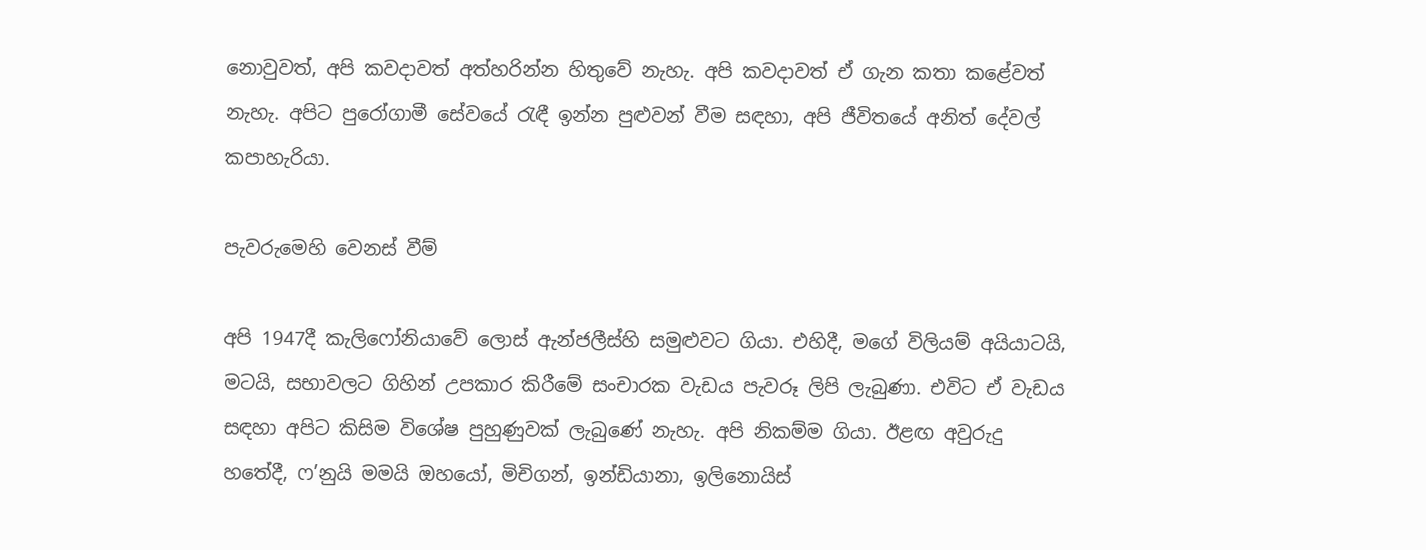නොවුවත්, අපි කවදාවත් අත්හරින්න හිතුවේ නැහැ. අපි කවදාවත් ඒ ගැන කතා කළේවත් නැහැ. අපිට පුරෝගාමී සේවයේ රැඳී ඉන්න පුළුවන් වීම සඳහා, අපි ජීවිතයේ අනිත් දේවල් කපාහැරියා.

පැවරුමෙහි වෙනස් වීම්

අපි 1947දී කැලිෆෝනියාවේ ලොස් ඇන්ජලීස්හි සමුළුවට ගියා. එහිදී, මගේ විලියම් අයියාටයි, මටයි, සභාවලට ගිහින් උපකාර කිරීමේ සංචාරක වැඩය පැවරූ ලිපි ලැබුණා. එවිට ඒ වැඩය සඳහා අපිට කිසිම විශේෂ පුහුණුවක් ලැබුණේ නැහැ. අපි නිකම්ම ගියා. ඊළඟ අවුරුදු හතේදී, ෆ’නුයි මමයි ඔහයෝ, මිචිගන්, ඉන්ඩියානා, ඉලිනොයිස්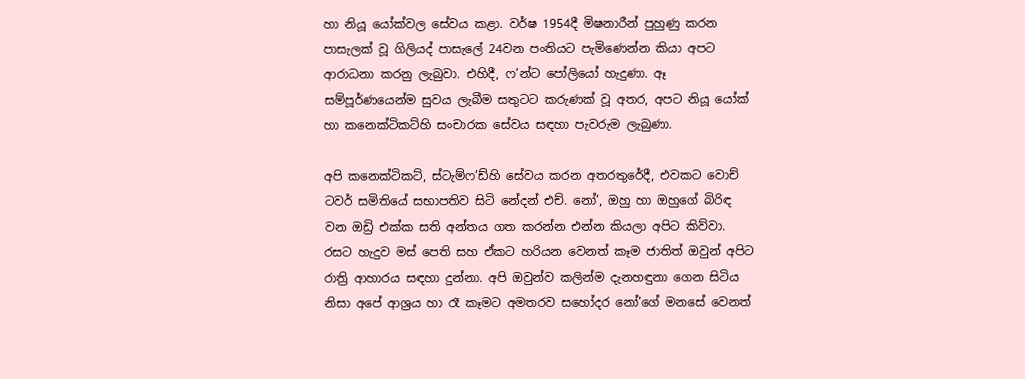හා නියූ යෝක්වල සේවය කළා. වර්ෂ 1954දී මිෂනාරීන් පුහුණු කරන පාසැලක් වූ ගිලියද් පාසැලේ 24වන පංතියට පැමිණෙන්න කියා අපට ආරාධනා කරනු ලැබුවා. එහිදී, ෆ’න්ට පෝලියෝ හැදුණා. ඈ සම්පූර්ණයෙන්ම සුවය ලැබීම සතුටට කරුණක් වූ අතර, අපට නියූ යෝක් හා කනෙක්ටිකට්හි සංචාරක සේවය සඳහා පැවරුම ලැබුණා.

අපි කනෙක්ටිකට්, ස්ටැම්ෆ’ඩ්හි සේවය කරන අතරතුරේදී, එවකට වොච් ටවර් සමිතියේ සභාපතිව සිටි නේදන් එච්. නෝ’, ඔහු හා ඔහුගේ බිරිඳ වන ඔඩ්‍රි එක්ක සති අන්තය ගත කරන්න එන්න කියලා අපිට කිව්වා. රසට හැදුව මස් පෙති සහ ඒකට හරියන වෙනත් කෑම ජාතිත් ඔවුන් අපිට රාත්‍රි ආහාරය සඳහා දුන්නා. අපි ඔවුන්ව කලින්ම දැනහඳුනා ගෙන සිටිය නිසා අපේ ආශ්‍රය හා රෑ කෑමට අමතරව සහෝදර නෝ’ගේ මනසේ වෙනත්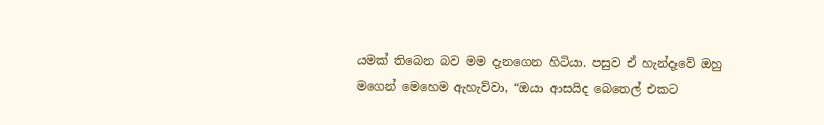යමක් තිබෙන බව මම දැනගෙන හිටියා. පසුව ඒ හැන්දෑවේ ඔහු මගෙන් මෙහෙම ඇහැව්වා, “ඔයා ආසයිද බෙතෙල් එකට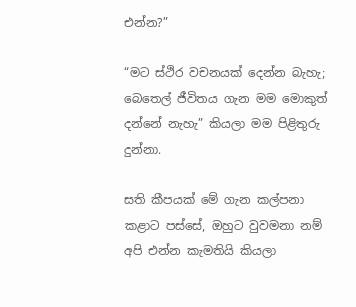එන්න?”

“මට ස්ථිර වචනයක් දෙන්න බැහැ; බෙතෙල් ජීවිතය ගැන මම මොකුත් දන්නේ නැහැ” කියලා මම පිළිතුරු දුන්නා.

සති කීපයක් මේ ගැන කල්පනා කළාට පස්සේ, ඔහුට වුවමනා නම් අපි එන්න කැමතියි කියලා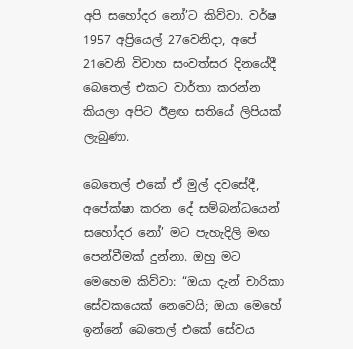අපි සහෝදර නෝ’ට කිව්වා. වර්ෂ 1957 අප්‍රියෙල් 27වෙනිදා, අපේ 21වෙනි විවාහ සංවත්සර දිනයේදී බෙතෙල් එකට වාර්තා කරන්න කියලා අපිට ඊළඟ සතියේ ලිපියක් ලැබුණා.

බෙතෙල් එකේ ඒ මුල් දවසේදී, අපේක්ෂා කරන දේ සම්බන්ධයෙන් සහෝදර නෝ’ මට පැහැදිලි මඟ පෙන්වීමක් දුන්නා. ඔහු මට මෙහෙම කිව්වා: “ඔයා දැන් චාරිකා සේවකයෙක් නෙවෙයි; ඔයා මෙහේ ඉන්නේ බෙතෙල් එකේ සේවය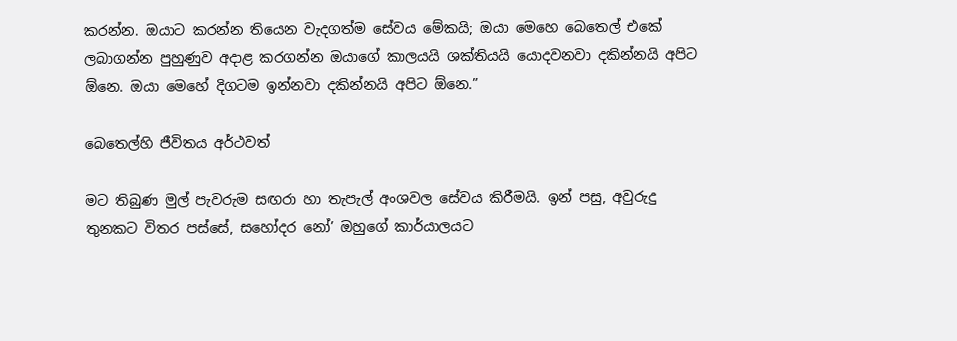කරන්න. ඔයාට කරන්න තියෙන වැදගත්ම සේවය මේකයි; ඔයා මෙහෙ බෙතෙල් එකේ ලබාගන්න පුහුණුව අදාළ කරගන්න ඔයාගේ කාලයයි ශක්තියයි යොදවනවා දකින්නයි අපිට ඕනෙ. ඔයා මෙහේ දිගටම ඉන්නවා දකින්නයි අපිට ඕනෙ.”

බෙතෙල්හි ජීවිතය අර්ථවත්

මට තිබුණ මුල් පැවරුම සඟරා හා තැපැල් අංශවල සේවය කිරීමයි. ඉන් පසු, අවුරුදු තුනකට විතර පස්සේ, සහෝදර නෝ’ ඔහුගේ කාර්යාලයට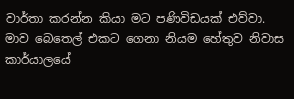වාර්තා කරන්න කියා මට පණිවිඩයක් එව්වා. මාව බෙතෙල් එකට ගෙනා නියම හේතුව නිවාස කාර්යාලයේ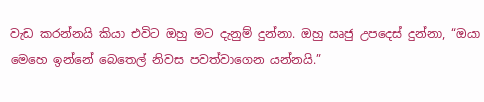වැඩ කරන්නයි කියා එවිට ඔහු මට දැනුම් දුන්නා. ඔහු ඍජු උපදෙස් දුන්නා, “ඔයා මෙහෙ ඉන්නේ බෙතෙල් නිවස පවත්වාගෙන යන්නයි.”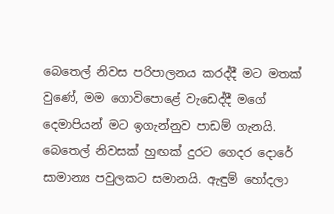බෙතෙල් නිවස පරිපාලනය කරද්දී මට මතක් වුණේ, මම ගොවිපොළේ වැඩෙද්දී මගේ දෙමාපියන් මට ඉගැන්නුව පාඩම් ගැනයි. බෙතෙල් නිවසක් හුඟක් දුරට ගෙදර දොරේ සාමාන්‍ය පවුලකට සමානයි. ඇඳුම් හෝදලා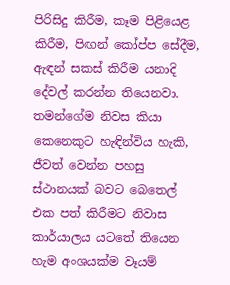පිරිසිදු කිරීම, කෑම පිළියෙළ කිරීම, පිඟන් කෝප්ප සේදීම, ඇඳන් සකස් කිරීම යනාදි දේවල් කරන්න තියෙනවා. තමන්ගේම නිවස කියා කෙනෙකුට හැඳින්විය හැකි, ජීවත් වෙන්න පහසු ස්ථානයක් බවට බෙතෙල් එක පත් කිරීමට නිවාස කාර්යාලය යටතේ තියෙන හැම අංශයක්ම වෑයම්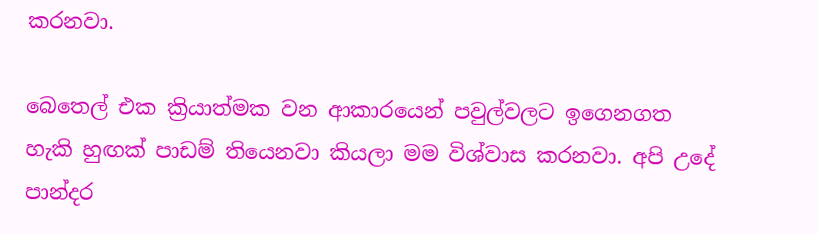කරනවා.

බෙතෙල් එක ක්‍රියාත්මක වන ආකාරයෙන් පවුල්වලට ඉගෙනගත හැකි හුඟක් පාඩම් තියෙනවා කියලා මම විශ්වාස කරනවා. අපි උදේ පාන්දර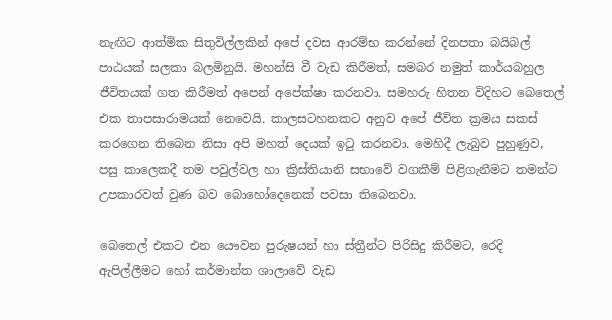නැඟිට ආත්මික සිතුවිල්ලකින් අපේ දවස ආරම්භ කරන්නේ දිනපතා බයිබල් පාඨයක් සලකා බලමිනුයි. මහන්සි වී වැඩ කිරීමත්, සමබර නමුත් කාර්යබහුල ජීවිතයක් ගත කිරීමත් අපෙන් අපේක්ෂා කරනවා. සමහරු හිතන විදිහට බෙතෙල් එක තාපසාරාමයක් නෙවෙයි. කාලසටහනකට අනුව අපේ ජීවිත ක්‍රමය සකස් කරගෙන තිබෙන නිසා අපි මහත් දෙයක් ඉටු කරනවා. මෙහිදී ලැබුව පුහුණුව, පසු කාලෙකදී තම පවුල්වල හා ක්‍රිස්තියානි සභාවේ වගකීම් පිළිගැනීමට තමන්ට උපකාරවත් වුණ බව බොහෝදෙනෙක් පවසා තිබෙනවා.

බෙතෙල් එකට එන යෞවන පුරුෂයන් හා ස්ත්‍රීන්ට පිරිසිදු කිරීමට, රෙදි ඇපිල්ලීමට හෝ කර්මාන්ත ශාලාවේ වැඩ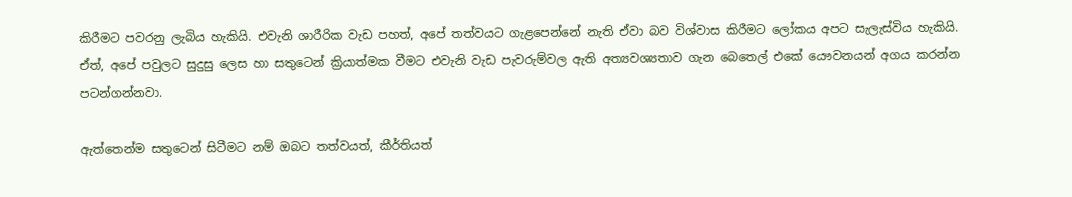කිරීමට පවරනු ලැබිය හැකියි. එවැනි ශාරීරික වැඩ පහත්, අපේ තත්වයට ගැළපෙන්නේ නැති ඒවා බව විශ්වාස කිරීමට ලෝකය අපට සැලැස්විය හැකියි. ඒත්, අපේ පවුලට සුදුසු ලෙස හා සතුටෙන් ක්‍රියාත්මක වීමට එවැනි වැඩ පැවරුම්වල ඇති අත්‍යවශ්‍යතාව ගැන බෙතෙල් එකේ යෞවනයන් අගය කරන්න පටන්ගන්නවා.

ඇත්තෙන්ම සතුටෙන් සිටීමට නම් ඔබට තත්වයත්, කීර්තියත්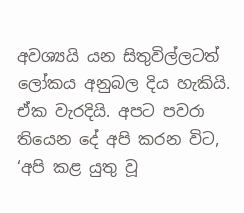අවශ්‍යයි යන සිතුවිල්ලටත් ලෝකය අනුබල දිය හැකියි. ඒක වැරදියි. අපට පවරා තියෙන දේ අපි කරන විට, ‘අපි කළ යුතු වූ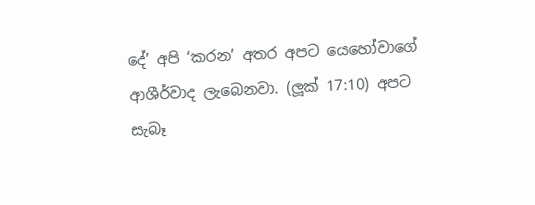දේ’ අපි ‘කරන’ අතර අපට යෙහෝවාගේ ආශීර්වාද ලැබෙනවා. (ලූක් 17:10) අපට සැබෑ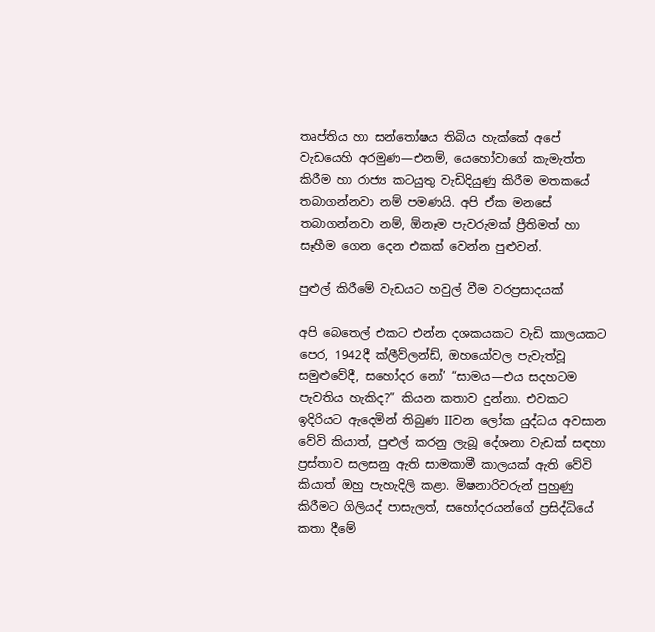තෘප්තිය හා සන්තෝෂය තිබිය හැක්කේ අපේ වැඩයෙහි අරමුණ—එනම්, යෙහෝවාගේ කැමැත්ත කිරීම හා රාජ්‍ය කටයුතු වැඩිදියුණු කිරීම මතකයේ තබාගන්නවා නම් පමණයි. අපි ඒක මනසේ තබාගන්නවා නම්, ඕනෑම පැවරුමක් ප්‍රීතිමත් හා සෑහීම ගෙන දෙන එකක් වෙන්න පුළුවන්.

පුළුල් කිරීමේ වැඩයට හවුල් වීම වරප්‍රසාදයක්

අපි බෙතෙල් එකට එන්න දශකයකට වැඩි කාලයකට පෙර, 1942දී ක්ලීව්ලන්ඩ්, ඔහයෝවල පැවැත්වූ සමුළුවේදී, සහෝදර නෝ’ “සාමය—එය සදහටම පැවතිය හැකිද?” කියන කතාව දුන්නා. එවකට ඉදිරියට ඇදෙමින් තිබුණ IIවන ලෝක යුද්ධය අවසාන වේවි කියාත්, පුළුල් කරනු ලැබූ දේශනා වැඩක් සඳහා ප්‍රස්තාව සලසනු ඇති සාමකාමී කාලයක් ඇති වේවි කියාත් ඔහු පැහැදිලි කළා. මිෂනාරිවරුන් පුහුණු කිරීමට ගිලියද් පාසැලත්, සහෝදරයන්ගේ ප්‍රසිද්ධියේ කතා දීමේ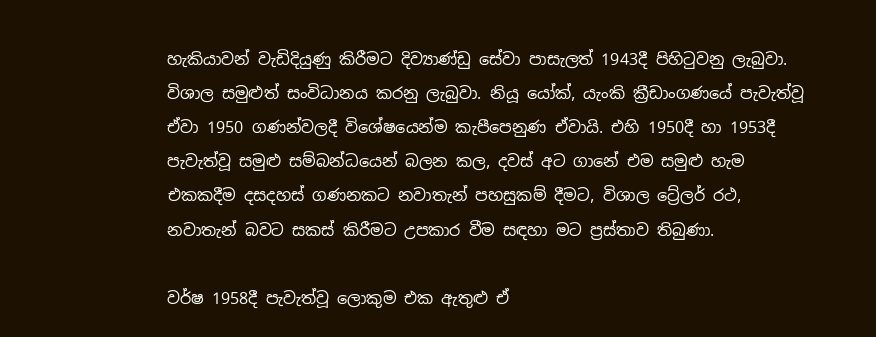හැකියාවන් වැඩිදියුණු කිරීමට දිව්‍යාණ්ඩු සේවා පාසැලත් 1943දී පිහිටුවනු ලැබුවා. විශාල සමුළුත් සංවිධානය කරනු ලැබුවා. නියූ යෝක්, යැංකි ක්‍රීඩාංගණයේ පැවැත්වූ ඒවා 1950 ගණන්වලදී විශේෂයෙන්ම කැපීපෙනුණ ඒවායි. එහි 1950දී හා 1953දී පැවැත්වූ සමුළු සම්බන්ධයෙන් බලන කල, දවස් අට ගානේ එම සමුළු හැම එකකදීම දසදහස් ගණනකට නවාතැන් පහසුකම් දීමට, විශාල ට්‍රේලර් රථ, නවාතැන් බවට සකස් කිරීමට උපකාර වීම සඳහා මට ප්‍රස්තාව තිබුණා.

වර්ෂ 1958දී පැවැත්වූ ලොකුම එක ඇතුළු ඒ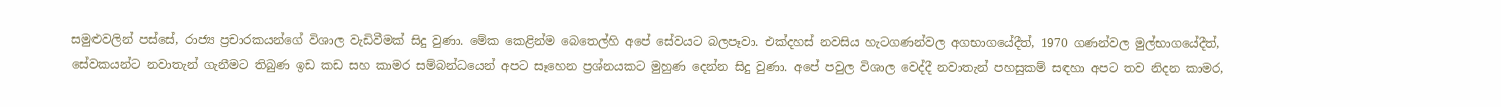සමුළුවලින් පස්සේ, රාජ්‍ය ප්‍රචාරකයන්ගේ විශාල වැඩිවීමක් සිදු වුණා. මේක කෙළින්ම බෙතෙල්හි අපේ සේවයට බලපෑවා. එක්දහස් නවසිය හැටගණන්වල අගභාගයේදීත්, 1970 ගණන්වල මුල්භාගයේදීත්, සේවකයන්ට නවාතැන් ගැනීමට තිබුණ ඉඩ කඩ සහ කාමර සම්බන්ධයෙන් අපට සෑහෙන ප්‍රශ්නයකට මුහුණ දෙන්න සිදු වුණා. අපේ පවුල විශාල වෙද්දී නවාතැන් පහසුකම් සඳහා අපට තව නිදන කාමර,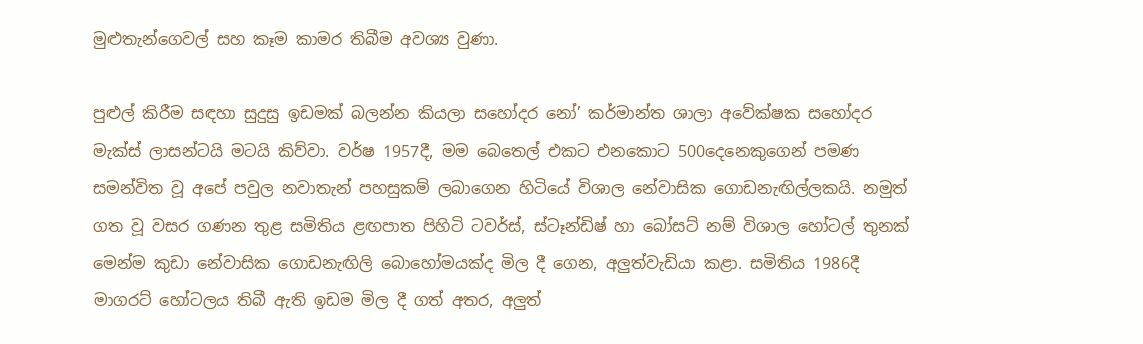මුළුතැන්ගෙවල් සහ කෑම කාමර තිබීම අවශ්‍ය වුණා.

පුළුල් කිරීම සඳහා සුදුසු ඉඩමක් බලන්න කියලා සහෝදර නෝ’ කර්මාන්ත ශාලා අවේක්ෂක සහෝදර මැක්ස් ලාසන්ටයි මටයි කිව්වා. වර්ෂ 1957දී, මම බෙතෙල් එකට එනකොට 500දෙනෙකුගෙන් පමණ සමන්විත වූ අපේ පවුල නවාතැන් පහසුකම් ලබාගෙන හිටියේ විශාල නේවාසික ගොඩනැඟිල්ලකයි. නමුත් ගත වූ වසර ගණන තුළ සමිතිය ළඟපාත පිහිටි ටවර්ස්, ස්ටෑන්ඩිෂ් හා බෝසට් නම් විශාල හෝටල් තුනක් මෙන්ම කුඩා නේවාසික ගොඩනැඟිලි බොහෝමයක්ද මිල දී ගෙන, අලුත්වැඩියා කළා. සමිතිය 1986දී මාගරට් හෝටලය තිබී ඇති ඉඩම මිල දී ගත් අතර, අලුත්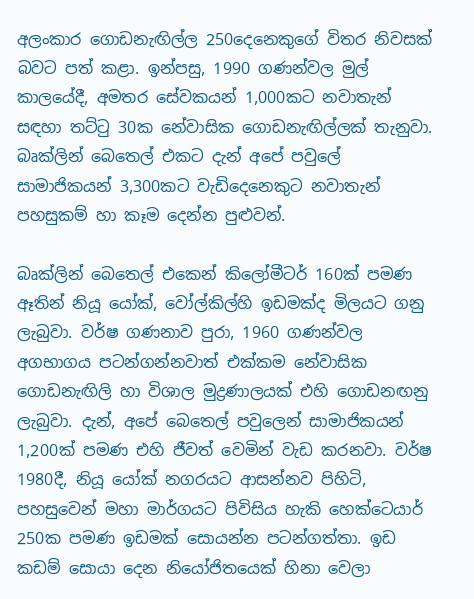අලංකාර ගොඩනැඟිල්ල 250දෙනෙකුගේ විතර නිවසක් බවට පත් කළා. ඉන්පසු, 1990 ගණන්වල මුල් කාලයේදී, අමතර සේවකයන් 1,000කට නවාතැන් සඳහා තට්ටු 30ක නේවාසික ගොඩනැඟිල්ලක් තැනුවා. බෘක්ලින් බෙතෙල් එකට දැන් අපේ පවුලේ සාමාජිකයන් 3,300කට වැඩිදෙනෙකුට නවාතැන් පහසුකම් හා කෑම දෙන්න පුළුවන්.

බෘක්ලින් බෙතෙල් එකෙන් කිලෝමීටර් 160ක් පමණ ඈතින් නියූ යෝක්, වෝල්කිල්හි ඉඩමක්ද මිලයට ගනු ලැබුවා. වර්ෂ ගණනාව පුරා, 1960 ගණන්වල අගභාගය පටන්ගන්නවාත් එක්කම නේවාසික ගොඩනැඟිලි හා විශාල මුද්‍රණාලයක් එහි ගොඩනඟනු ලැබුවා. දැන්, අපේ බෙතෙල් පවුලෙන් සාමාජිකයන් 1,200ක් පමණ එහි ජීවත් වෙමින් වැඩ කරනවා. වර්ෂ 1980දී, නියූ යෝක් නගරයට ආසන්නව පිහිටි, පහසුවෙන් මහා මාර්ගයට පිවිසිය හැකි හෙක්ටෙයාර් 250ක පමණ ඉඩමක් සොයන්න පටන්ගත්තා. ඉඩ කඩම් සොයා දෙන නියෝජිතයෙක් හිනා වෙලා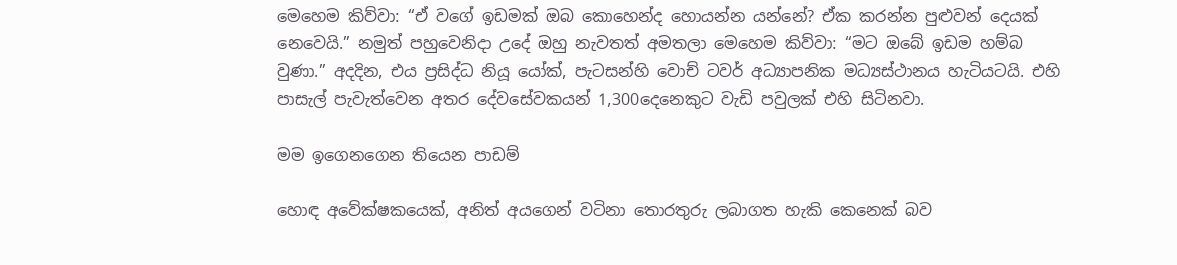මෙහෙම කිව්වා: “ඒ වගේ ඉඩමක් ඔබ කොහෙන්ද හොයන්න යන්නේ? ඒක කරන්න පුළුවන් දෙයක් නෙවෙයි.” නමුත් පහුවෙනිදා උදේ ඔහු නැවතත් අමතලා මෙහෙම කිව්වා: “මට ඔබේ ඉඩම හම්බ වුණා.” අදදින, එය ප්‍රසිද්ධ නියූ යෝක්, පැටසන්හි වොච් ටවර් අධ්‍යාපනික මධ්‍යස්ථානය හැටියටයි. එහි පාසැල් පැවැත්වෙන අතර දේවසේවකයන් 1,300දෙනෙකුට වැඩි පවුලක් එහි සිටිනවා.

මම ඉගෙනගෙන තියෙන පාඩම්

හොඳ අවේක්ෂකයෙක්, අනිත් අයගෙන් වටිනා තොරතුරු ලබාගත හැකි කෙනෙක් බව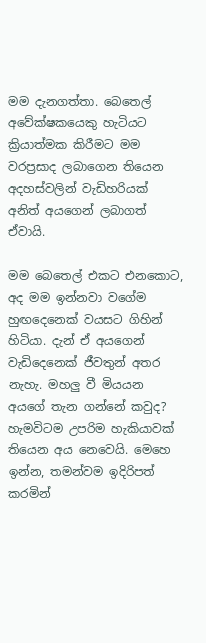මම දැනගත්තා. බෙතෙල් අවේක්ෂකයෙකු හැටියට ක්‍රියාත්මක කිරීමට මම වරප්‍රසාද ලබාගෙන තියෙන අදහස්වලින් වැඩිහරියක් අනිත් අයගෙන් ලබාගත් ඒවායි.

මම බෙතෙල් එකට එනකොට, අද මම ඉන්නවා වගේම හුඟදෙනෙක් වයසට ගිහින් හිටියා. දැන් ඒ අයගෙන් වැඩිදෙනෙක් ජීවතුන් අතර නැහැ. මහලු වී මියයන අයගේ තැන ගන්නේ කවුද? හැමවිටම උපරිම හැකියාවක් තියෙන අය නෙවෙයි. මෙහෙ ඉන්න, තමන්වම ඉදිරිපත් කරමින්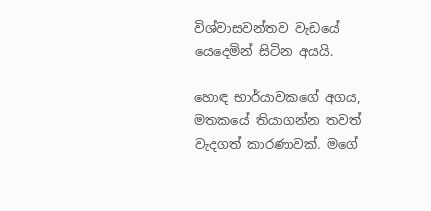විශ්වාසවන්තව වැඩයේ යෙදෙමින් සිටින අයයි.

හොඳ භාර්යාවකගේ අගය, මතකයේ තියාගන්න තවත් වැදගත් කාරණාවක්. මගේ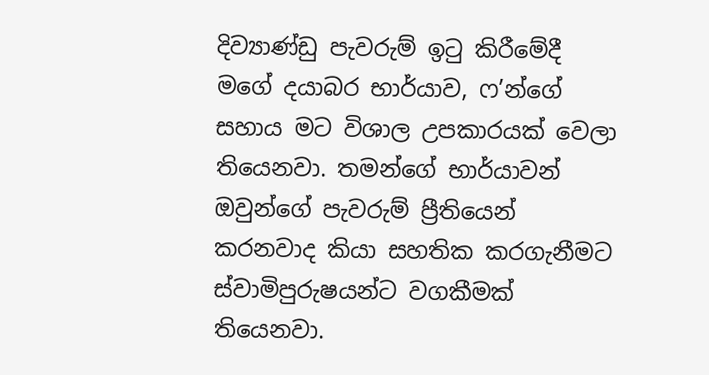දිව්‍යාණ්ඩු පැවරුම් ඉටු කිරීමේදී මගේ දයාබර භාර්යාව, ෆ’න්ගේ සහාය මට විශාල උපකාරයක් වෙලා තියෙනවා. තමන්ගේ භාර්යාවන් ඔවුන්ගේ පැවරුම් ප්‍රීතියෙන් කරනවාද කියා සහතික කරගැනීමට ස්වාමිපුරුෂයන්ට වගකීමක් තියෙනවා.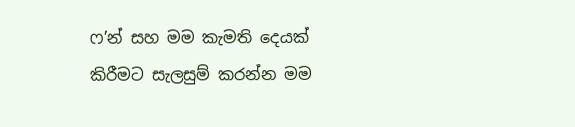ෆ’න් සහ මම කැමති දෙයක් කිරීමට සැලසුම් කරන්න මම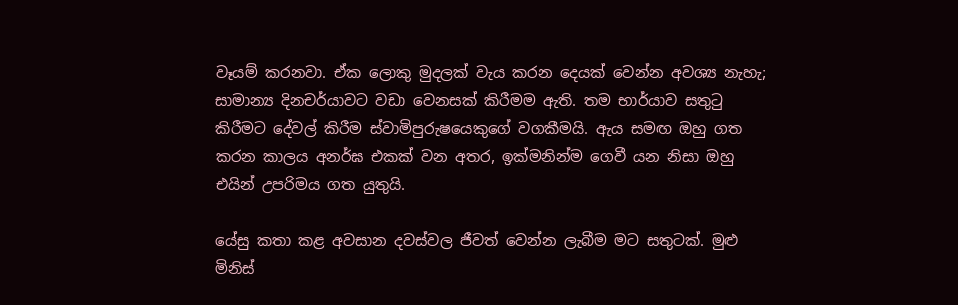වෑයම් කරනවා. ඒක ලොකු මුදලක් වැය කරන දෙයක් වෙන්න අවශ්‍ය නැහැ; සාමාන්‍ය දිනචර්යාවට වඩා වෙනසක් කිරීමම ඇති. තම භාර්යාව සතුටු කිරීමට දේවල් කිරීම ස්වාමිපුරුෂයෙකුගේ වගකීමයි. ඇය සමඟ ඔහු ගත කරන කාලය අනර්ඝ එකක් වන අතර, ඉක්මනින්ම ගෙවී යන නිසා ඔහු එයින් උපරිමය ගත යුතුයි.

යේසු කතා කළ අවසාන දවස්වල ජීවත් වෙන්න ලැබීම මට සතුටක්. මුළු මිනිස්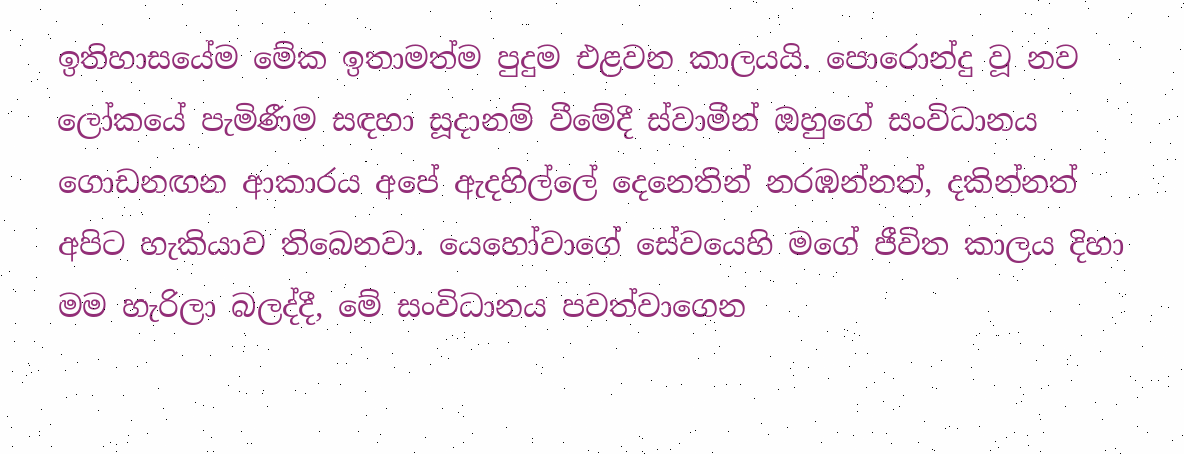ඉතිහාසයේම මේක ඉතාමත්ම පුදුම එළවන කාලයයි. පොරොන්දු වූ නව ලෝකයේ පැමිණීම සඳහා සූදානම් වීමේදී ස්වාමීන් ඔහුගේ සංවිධානය ගොඩනඟන ආකාරය අපේ ඇදහිල්ලේ දෙනෙතින් නරඹන්නත්, දකින්නත් අපිට හැකියාව තිබෙනවා. යෙහෝවාගේ සේවයෙහි මගේ ජීවිත කාලය දිහා මම හැරිලා බලද්දී, මේ සංවිධානය පවත්වාගෙන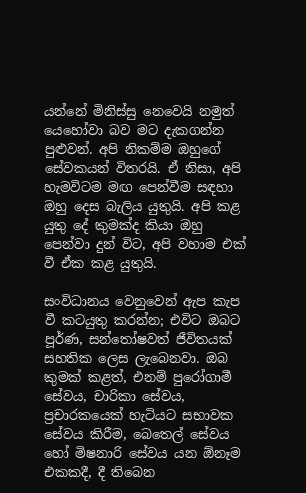යන්නේ මිනිස්සු නෙවෙයි නමුත් යෙහෝවා බව මට දැකගන්න පුළුවන්. අපි නිකම්ම ඔහුගේ සේවකයන් විතරයි. ඒ නිසා, අපි හැමවිටම මඟ පෙන්වීම සඳහා ඔහු දෙස බැලිය යුතුයි. අපි කළ යුතු දේ කුමක්ද කියා ඔහු පෙන්වා දුන් විට, අපි වහාම එක් වී ඒක කළ යුතුයි.

සංවිධානය වෙනුවෙන් ඇප කැප වී කටයුතු කරන්න; එවිට ඔබට පූර්ණ, සන්තෝෂවත් ජීවිතයක් සහතික ලෙස ලැබෙනවා. ඔබ කුමක් කළත්, එනම් පුරෝගාමී සේවය, චාරිකා සේවය, ප්‍රචාරකයෙක් හැටියට සභාවක සේවය කිරීම, බෙතෙල් සේවය හෝ මිෂනාරි සේවය යන ඕනෑම එකකදී, දී තිබෙන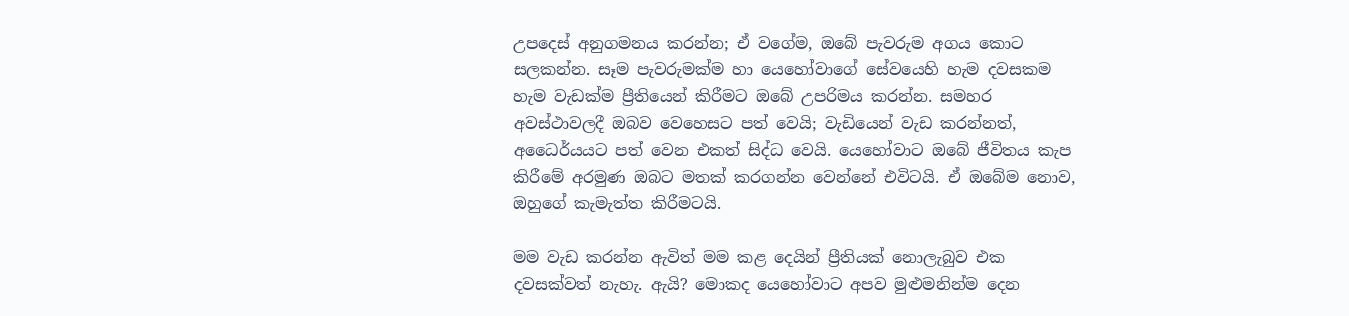උපදෙස් අනුගමනය කරන්න; ඒ වගේම, ඔබේ පැවරුම අගය කොට සලකන්න. සෑම පැවරුමක්ම හා යෙහෝවාගේ සේවයෙහි හැම දවසකම හැම වැඩක්ම ප්‍රීතියෙන් කිරීමට ඔබේ උපරිමය කරන්න. සමහර අවස්ථාවලදී ඔබව වෙහෙසට පත් වෙයි; වැඩියෙන් වැඩ කරන්නත්, අධෛර්යයට පත් වෙන එකත් සිද්ධ වෙයි. යෙහෝවාට ඔබේ ජීවිතය කැප කිරීමේ අරමුණ ඔබට මතක් කරගන්න වෙන්නේ එවිටයි. ඒ ඔබේම නොව, ඔහුගේ කැමැත්ත කිරීමටයි.

මම වැඩ කරන්න ඇවිත් මම කළ දෙයින් ප්‍රීතියක් නොලැබුව එක දවසක්වත් නැහැ. ඇයි? මොකද යෙහෝවාට අපව මුළුමනින්ම දෙන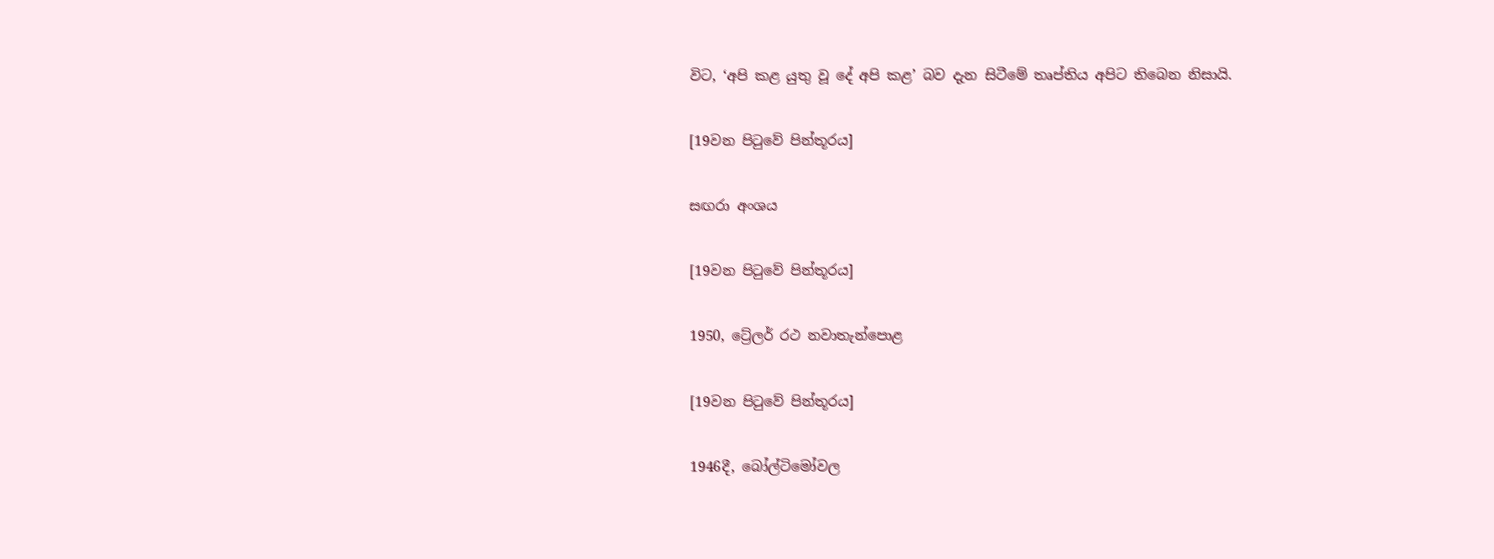විට, ‘අපි කළ යුතු වූ දේ අපි කළ’ බව දැන සිටීමේ තෘප්තිය අපිට තිබෙන නිසායි.

[19වන පිටුවේ පින්තූරය]

සඟරා අංශය

[19වන පිටුවේ පින්තූරය]

1950, ට්‍රේලර් රථ නවාතැන්පොළ

[19වන පිටුවේ පින්තූරය]

1946දී, බෝල්ටිමෝවල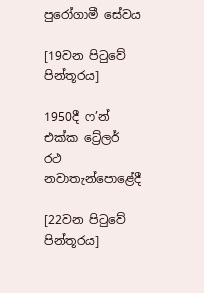පුරෝගාමී සේවය

[19වන පිටුවේ පින්තූරය]

1950දී ෆ’න් එක්ක ට්‍රේලර් රථ නවාතැන්පොළේදී

[22වන පිටුවේ පින්තූරය]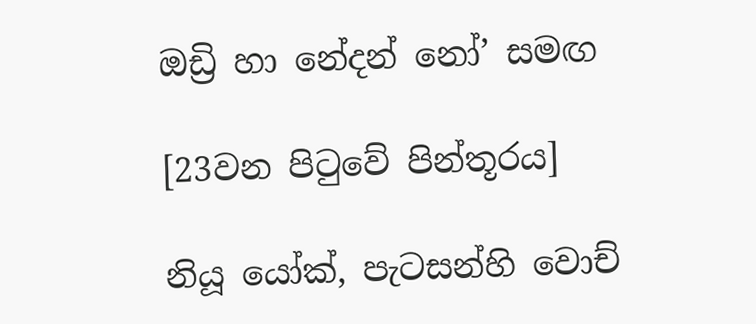ඔඩ්‍රි හා නේදන් නෝ’ සමඟ

[23වන පිටුවේ පින්තූරය]

නියූ යෝක්, පැටසන්හි වොච්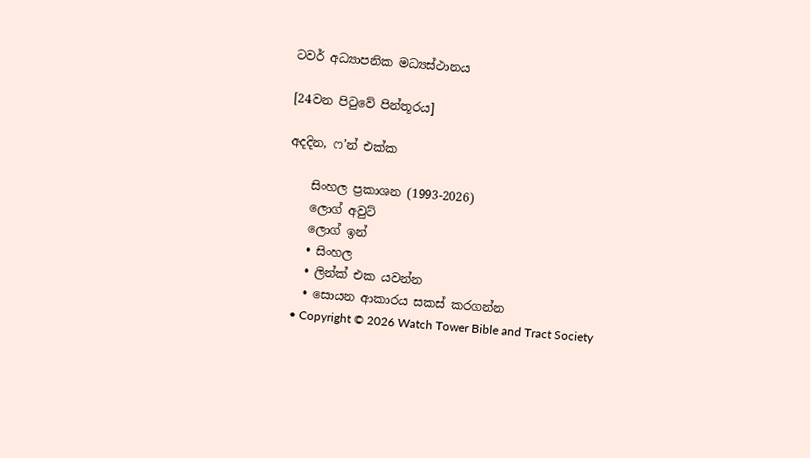ටවර් අධ්‍යාපනික මධ්‍යස්ථානය

[24වන පිටුවේ පින්තූරය]

අදදින, ෆ’න් එක්ක

    සිංහල ප්‍රකාශන (1993-2026)
    ලොග් අවුට්
    ලොග් ඉන්
    • සිංහල
    • ලින්ක් එක යවන්න
    • සොයන ආකාරය සකස් කරගන්න
    • Copyright © 2026 Watch Tower Bible and Tract Society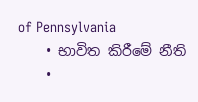of Pennsylvania
    • භාවිත කිරීමේ නීති
    •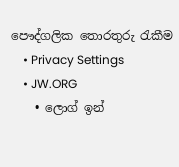පෞද්ගලික තොරතුරු රැකීම
    • Privacy Settings
    • JW.ORG
    • ලොග් ඉන්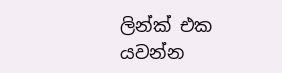ලින්ක් එක යවන්න